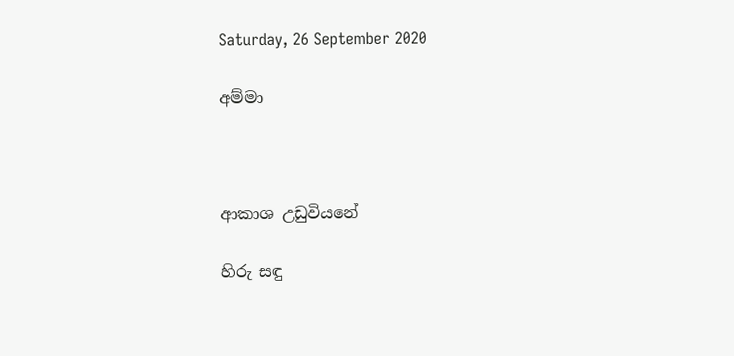Saturday, 26 September 2020

අම්මා



ආකාශ උඩුවියනේ

හිරු සඳු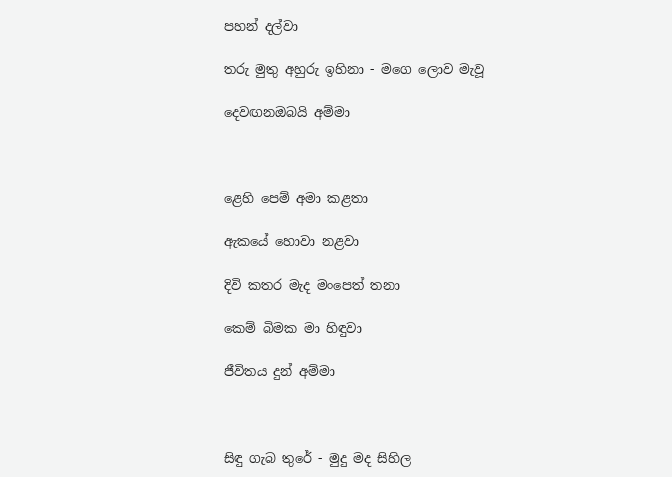පහන් දල්වා

තරු මුතු අහුරු ඉහිනා - මගෙ ලොව මැවූ

දෙවඟනඔබයි අම්මා



ළෙහි පෙම් අමා කළතා

ඇකයේ හොවා නළවා

දිවි කතර මැද මංපෙත් තනා

කෙම් බිමක මා හිඳුවා

ජීවිතය දුන් අම්මා



සිඳු ගැබ තුරේ - මුදු මද සිහිල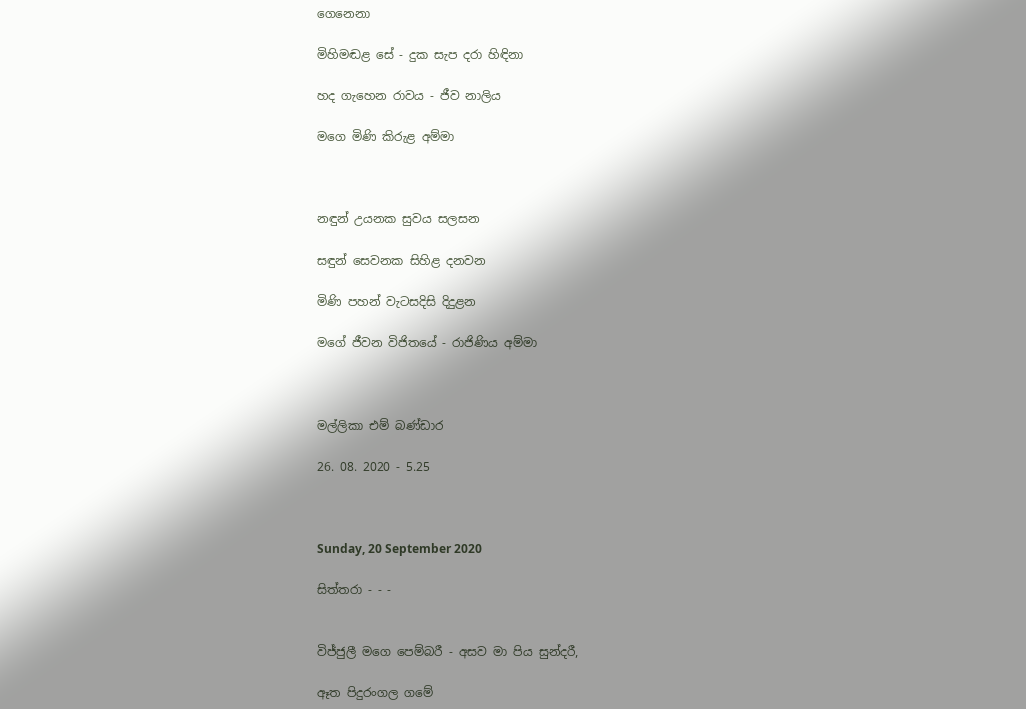ගෙනෙනා

මිහිමඬළ සේ - දුක සැප දරා හිඳිනා

හද ගැහෙන රාවය - ජීව නාලිය

මගෙ මිණි කිරුළ අම්මා



නඳුන් උයනක සුවය සලසන

සඳුන් සෙවනක සිහිළ දනවන

මිණි පහන් වැටසදිසි දිදුළන

මගේ ජීවන විජිතයේ - රාජිණිය අම්මා



මල්ලිකා එම් බණ්ඩාර

26. 08. 2020 - 5.25



Sunday, 20 September 2020

සිත්තරා - - -


විජ්ජුලී මගෙ පෙම්බරී - අසව මා පිය සුන්දරී,

ඈත පිදුරංගල ගමේ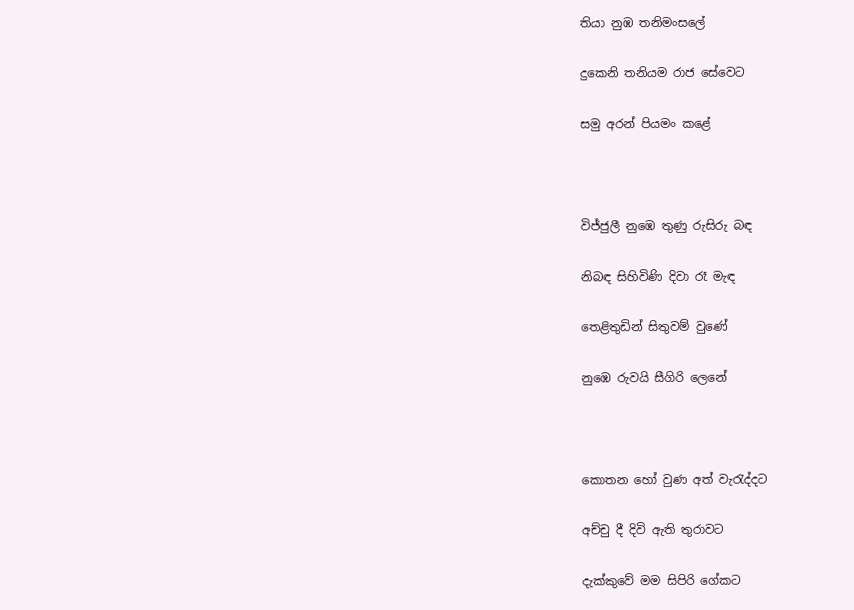තියා නුඹ තනිමංසලේ

දුකෙනි තනියම රාජ සේවෙට

සමු අරන් පියමං කළේ



විජ්ජුලී නුඹෙ තුණු රුසිරු බඳ

නිබඳ සිහිවිණි දිවා රෑ මැඳ

තෙළිතුඩින් සිතුවම් වුණේ

නුඹෙ රුවයි සීගිරි ලෙනේ



කොතන හෝ වුණ අත් වැරැද්දට

අච්චු දී දිවි ඇති තුරාවට

දැක්කුවේ මම සිපිරි ගේකට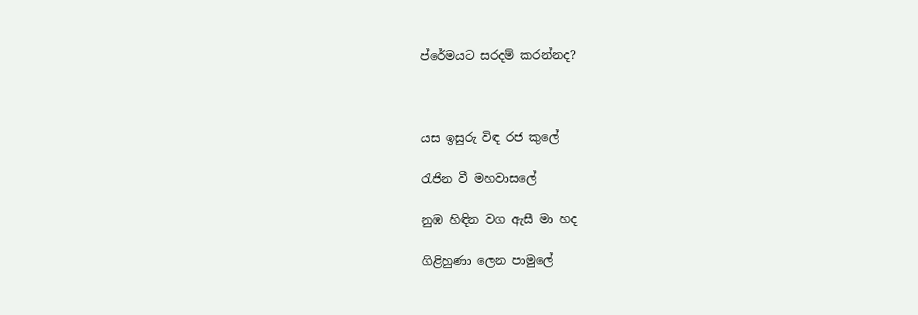ප්රේමයට සරදම් කරන්නද?



යස ඉසුරු විඳ රජ කුලේ

රැජින වී මහවාසලේ

නුඹ හිඳින වග ඇසී මා හද

ගිළිහුණා ලෙන පාමුලේ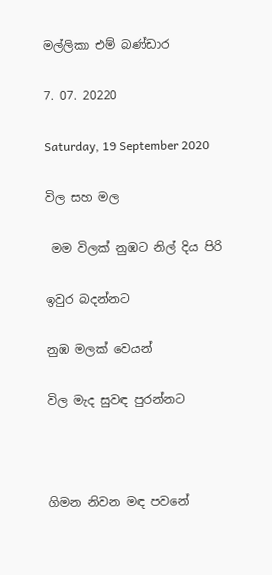මල්ලිකා එම් බණ්ඩාර

7. 07. 20220

Saturday, 19 September 2020

විල සහ මල

 මම විලක් නුඹට නිල් දිය පිරි

ඉවුර බදන්නට

නුඹ මලක් වෙයන්

විල මැද සුවඳ පුරන්නට



ගිමන නිවන මඳ පවනේ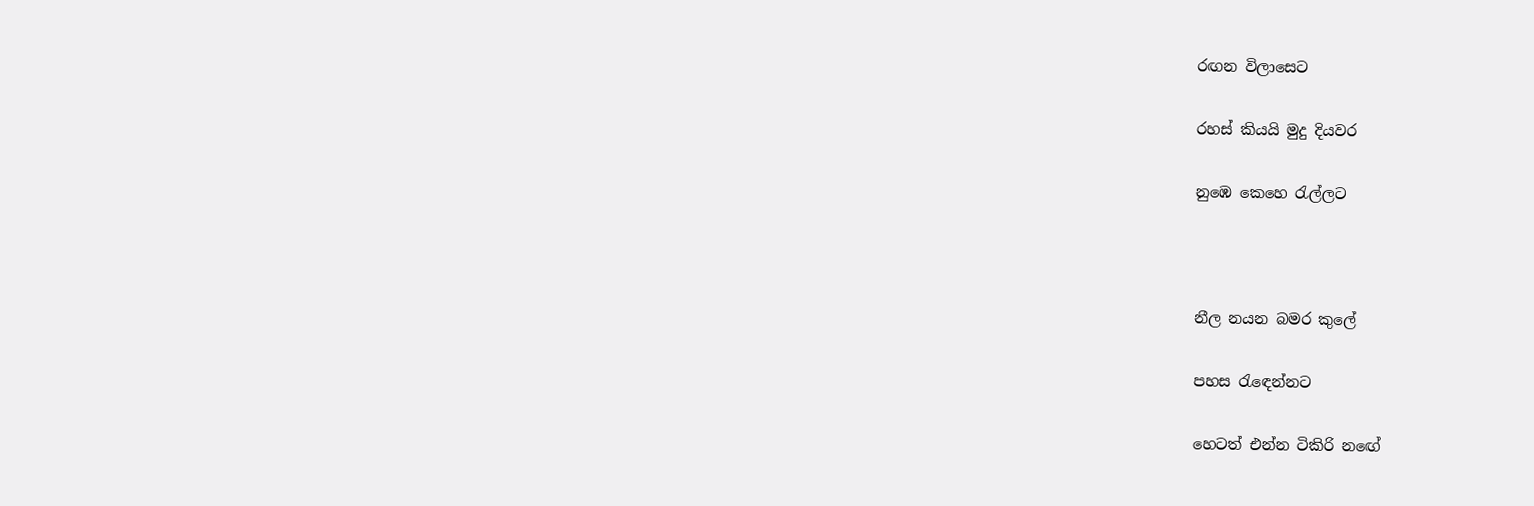රඟන විලාසෙට

රහස් කියයි මුදු දියවර

නුඹෙ කෙහෙ රැල්ලට



නීල නයන බමර කුලේ

පහස රැඳෙන්නට

හෙටත් එන්න ටිකිරි නඟේ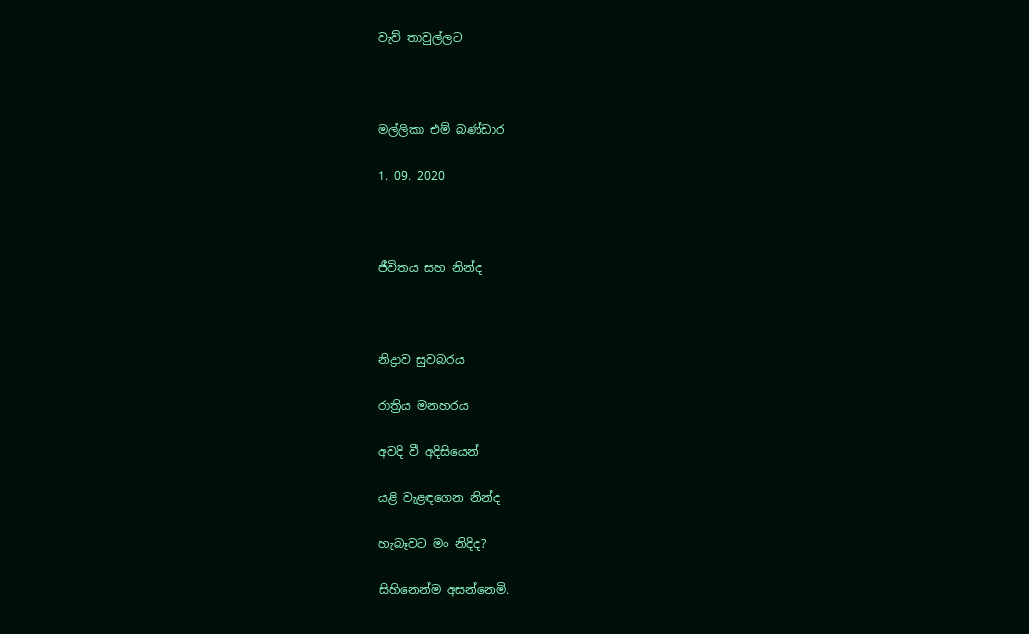වැව් තාවුල්ලට



මල්ලිකා එම් බණ්ඩාර

1. 09. 2020



ජීවිතය සහ නින්ද



නිද්‍රාව සුවබරය

රාත්‍රිය මනහරය

අවදි වී අදිසියෙන්

යළි වැළඳගෙන නින්ද

හැබෑවට මං නිදිද?

සිහිනෙන්ම අසන්නෙමි.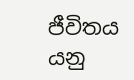ජීවිතය යනු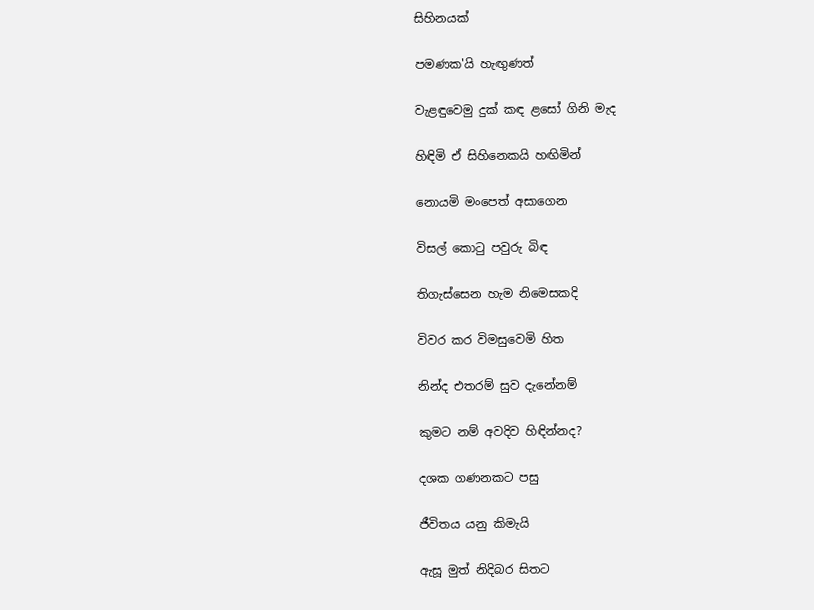සිහිනයක්

පමණක'යි හැඟුණත්

වැළඳුවෙමු දුක් කඳ ළසෝ ගිනි මැද

හිඳිමි ඒ සිහිනෙකයි හඟිමින්

නොයමි මංපෙත් අසාගෙන

විසල් කොටු පවුරු බිඳ

තිගැස්සෙන හැම නිමෙසකදි

විවර කර විමසුවෙමි හිත

නින්ද එතරම් සුව දැනේනම්

කුමට නම් අවදිව හිඳින්නද?

දශක ගණනකට පසු

ජීවිතය යනු කිමැයි

ඇසූ මුත් නිදිබර සිතට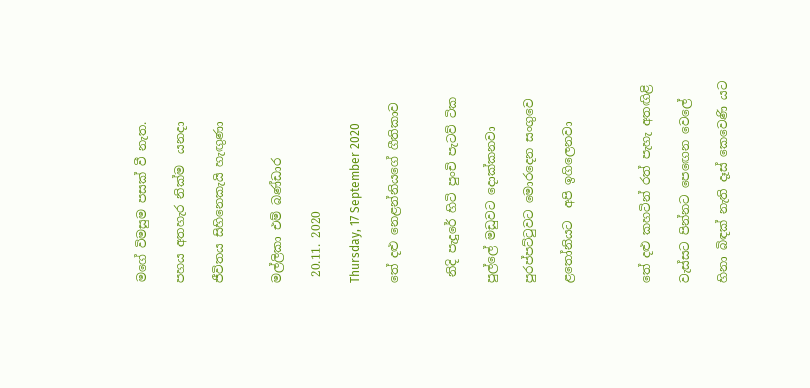මගේ විමසුම පසක් වී නැත.

පහය අතහැර නික්ම  යනදා

ජීවිතය සිහිනෙකැයි හැඟුණා


මල්ලිකා එම් බණ්ඩාර

 20.11. 2020

Thursday, 17 September 2020

තේ දළු නෙළන්නියගේ ගීතිකාව


 නිදි පැදුරේ හිටි පුංචි පැටව් ටික

පුල්ලේ මඩුවට දොක්කනවා

පුරප්පට්ටුවට මොරදෙන සංගුවෙ

ළතෝනියට  අපි ඉගිලෙනවා



තේ දළු කහටින් රත් පැහැ අතඟිළි

වැස්සට පින්නට පෙඟෙන වෙලේ

හිනා බිඳක් නැති දෑස් කෙවෙණි යට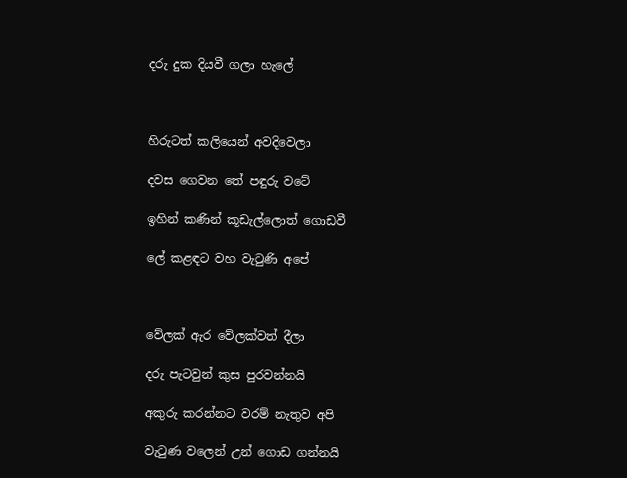දරු දුක දියවී ගලා හැලේ



හිරුටත් කලියෙන් අවදිවෙලා

දවස ගෙවන තේ පඳුරු වටේ

ඉහින් කණින් කූඩැල්ලොත් ගොඩවී

ලේ කළඳට වහ වැටුණි අපේ



වේලක් ඇර වේලක්වත් දීලා

දරු පැටවුන් කුස පුරවන්නයි

අකුරු කරන්නට වරම් නැතුව අපි

වැටුණ වලෙන් උන් ගොඩ ගන්නයි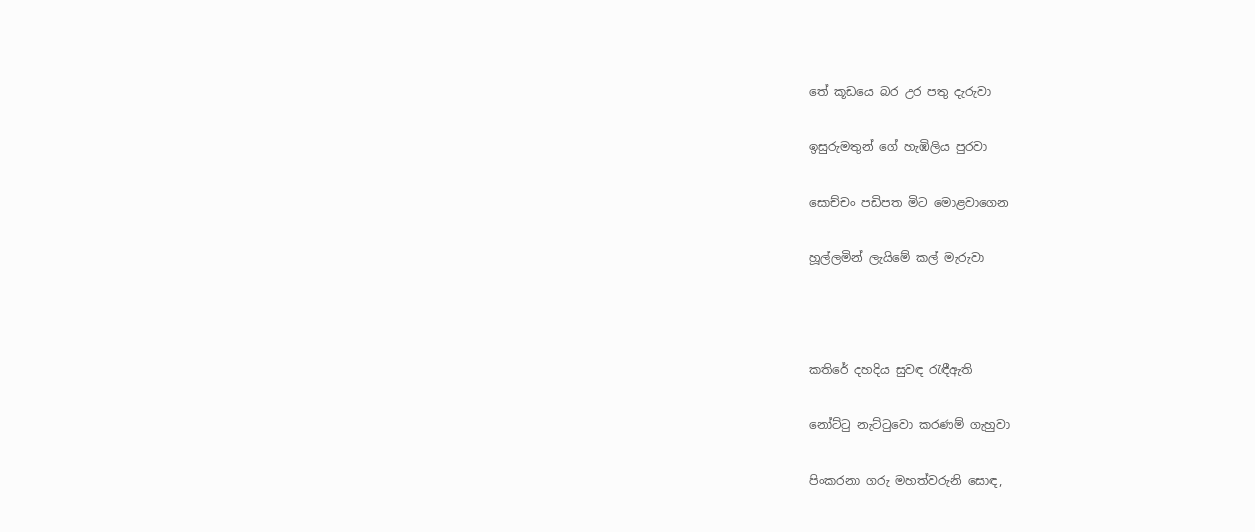තේ කූඩයෙ බර උර පතු දැරුවා

ඉසුරුමතුන් ගේ හැඹිලිය පුරවා

සොච්චං පඩිපත මිට මොළවාගෙන

හූල්ලමින් ලැයිමේ කල් මැරුවා



කතිරේ දහදිය සුවඳ රැඳීඇති

නෝට්ටු නැට්ටුවො කරණම් ගැහුවා

පිංකරනා ගරු මහත්වරුනි සොඳ,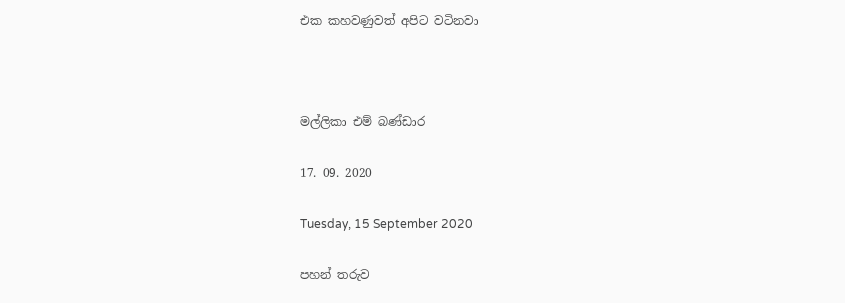එක කහවණුවත් අපිට වටිනවා



මල්ලිකා එම් බණ්ඩාර

17. 09. 2020

Tuesday, 15 September 2020

පහන් තරුව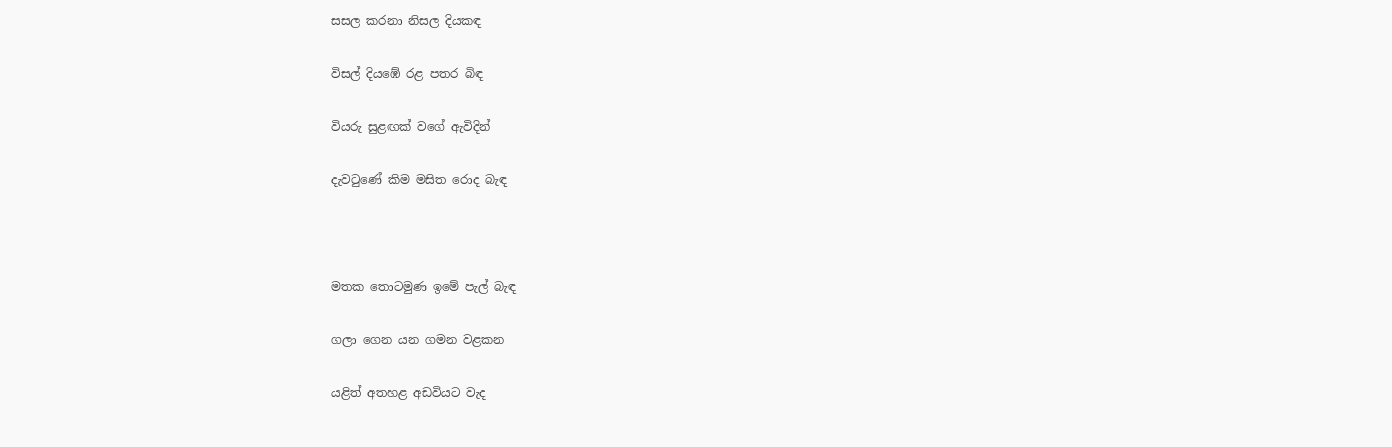සසල කරනා නිසල දියකඳ

විසල් දියඹේ රළ පතර බිඳ

වියරු සුළඟක් වගේ ඇවිදින්

දැවටුණේ කිම මසිත රොද බැඳ



මතක තොටමුණ ඉමේ පැල් බැඳ

ගලා ගෙන යන ගමන වළකන

යළිත් අතහළ අඩවියට වැද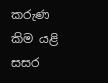කරුණ කිම යළි සසර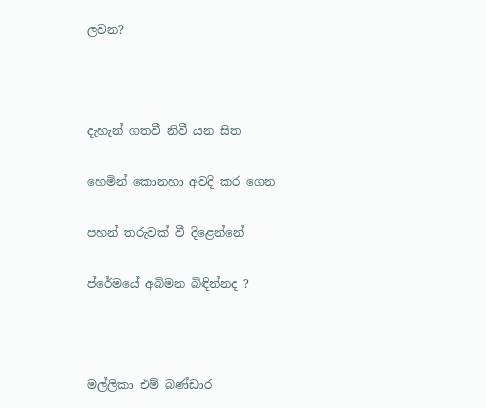ලවන?



දැහැන් ගතවී නිවී යන සිත

හෙමින් කොනහා අවදි කර ගෙන

පහන් තරුවක් වී දිළෙන්නේ

ප්රේමයේ අබිමන බිඳින්නද ?



මල්ලිකා එම් බණ්ඩාර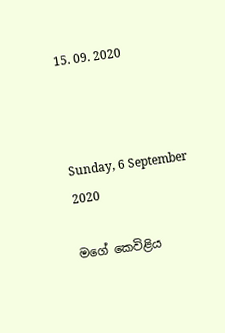15. 09. 2020



Sunday, 6 September 2020

මගේ කෙවිළිය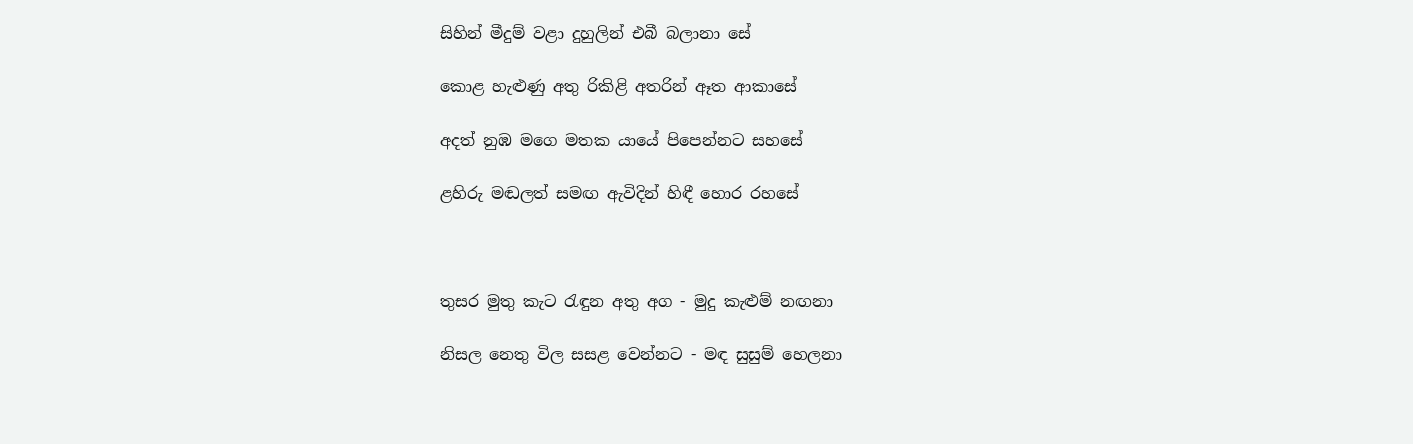සිහින් මීදුම් වළා දුහුලින් එබී බලානා සේ

කොළ හැළුණු අතු රිකිළි අතරින් ඈත ආකාසේ

අදත් නුඹ මගෙ මතක යායේ පිපෙන්නට සහසේ

ළහිරු මඬලත් සමඟ ඇවිදින් හිඳී හොර රහසේ



තුසර මුතු කැට රැඳුන අතු අග - මුදු කැළුම් නඟනා

නිසල නෙතු විල සසළ වෙන්නට - මඳ සුසුම් හෙලනා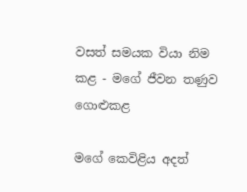වසත් සමයක වියා නිම කළ - මගේ ජීවන තණුව ගොළුකළ

මගේ කෙවිළිය අදත්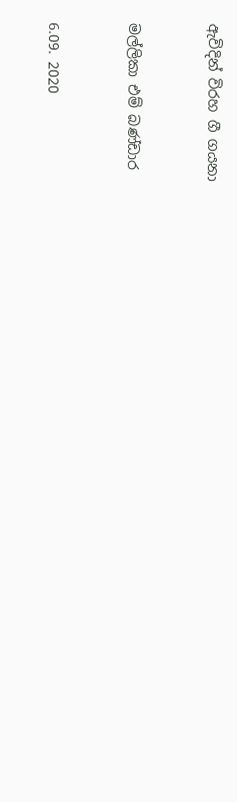ඇවිදින් විරහ ගී ගයනා



මල්ලිකා එම් බණ්ඩාර



6.09. 2020